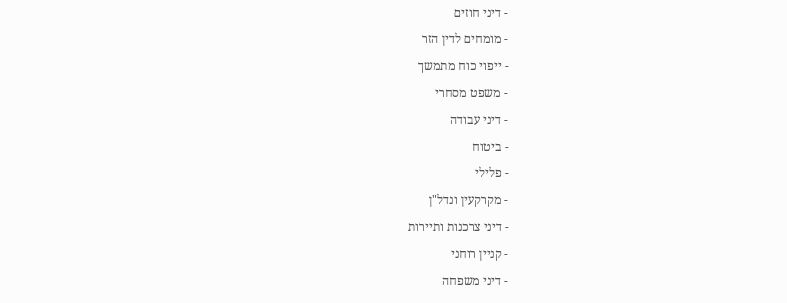- דיני חוזים
- מומחים לדין הזר
- ייפוי כוח מתמשך
- משפט מסחרי
- דיני עבודה
- ביטוח
- פלילי
- מקרקעין ונדל"ן
- דיני צרכנות ותיירות
- קניין רוחני
- דיני משפחה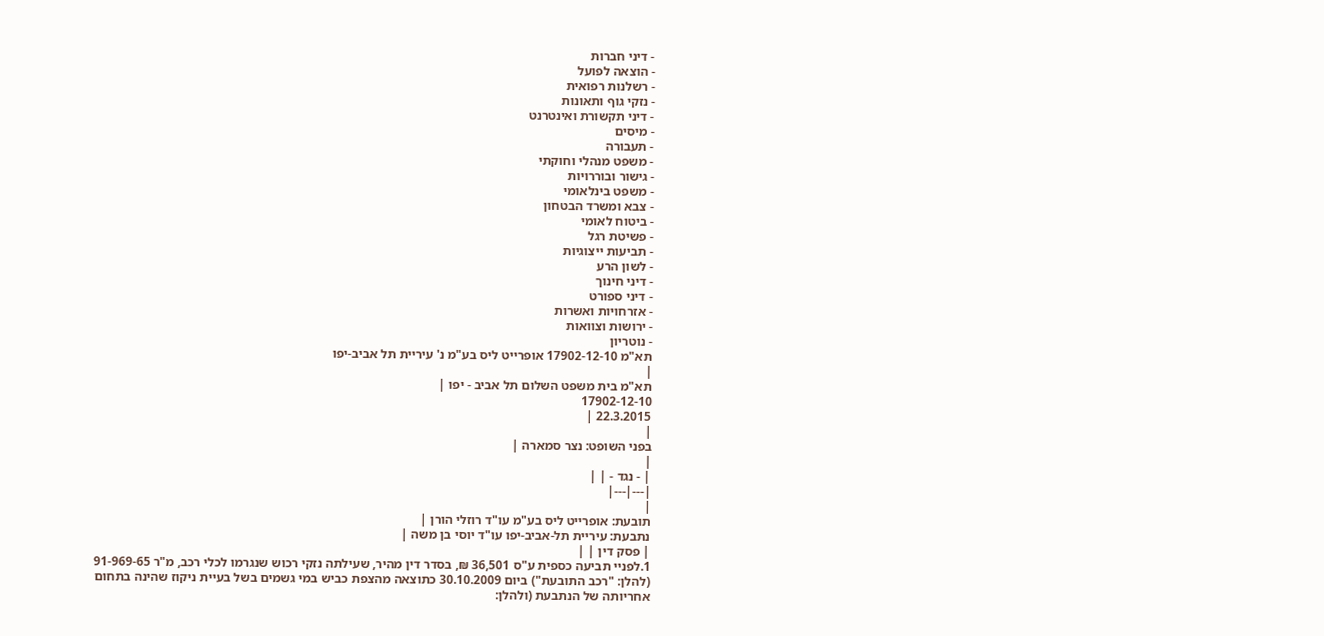- דיני חברות
- הוצאה לפועל
- רשלנות רפואית
- נזקי גוף ותאונות
- דיני תקשורת ואינטרנט
- מיסים
- תעבורה
- משפט מנהלי וחוקתי
- גישור ובוררויות
- משפט בינלאומי
- צבא ומשרד הבטחון
- ביטוח לאומי
- פשיטת רגל
- תביעות ייצוגיות
- לשון הרע
- דיני חינוך
- דיני ספורט
- אזרחויות ואשרות
- ירושות וצוואות
- נוטריון
תא"מ 17902-12-10 אופרייט ליס בע"מ נ' עיריית תל אביב-יפו
|
תא"מ בית משפט השלום תל אביב - יפו |
17902-12-10
22.3.2015 |
|
בפני השופט: נצר סמארה |
|
| - נגד - | |
|---|---|
|
תובעת: אופרייט ליס בע"מ עו"ד רוזלי הורן |
נתבעת: עיריית תל-אביב-יפו עו"ד יוסי בן משה |
| פסק דין | |
1.לפניי תביעה כספית ע"ס 36,501 ₪, בסדר דין מהיר, שעילתה נזקי רכוש שנגרמו לכלי רכב, מ"ר 91-969-65 (להלן: "רכב התובעת") ביום 30.10.2009 כתוצאה מהצפת כביש במי גשמים בשל בעיית ניקוז שהינה בתחום אחריותה של הנתבעת (ולהלן: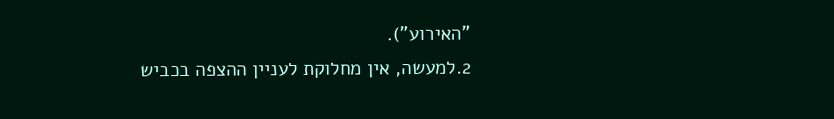"האירוע").
2.למעשה, אין מחלוקת לעניין ההצפה בכביש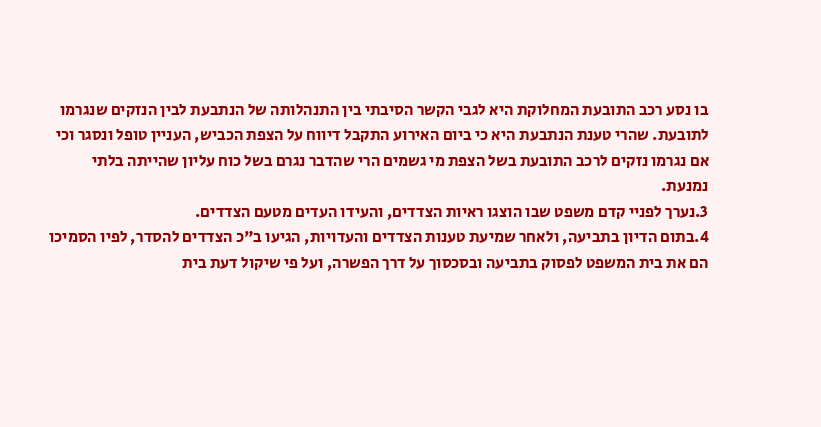בו נסע רכב התובעת המחלוקת היא לגבי הקשר הסיבתי בין התנהלותה של הנתבעת לבין הנזקים שנגרמו לתובעת. שהרי טענת הנתבעת היא כי ביום האירוע התקבל דיווח על הצפת הכביש, העניין טופל ונסגר וכי אם נגרמו נזקים לרכב התובעת בשל הצפת מי גשמים הרי שהדבר נגרם בשל כוח עליון שהייתה בלתי נמנעת.
3.נערך לפניי קדם משפט שבו הוצגו ראיות הצדדים, והעידו העדים מטעם הצדדים.
4.בתום הדיון בתביעה, ולאחר שמיעת טענות הצדדים והעדויות, הגיעו ב"כ הצדדים להסדר, לפיו הסמיכו הם את בית המשפט לפסוק בתביעה ובסכסוך על דרך הפשרה, ועל פי שיקול דעת בית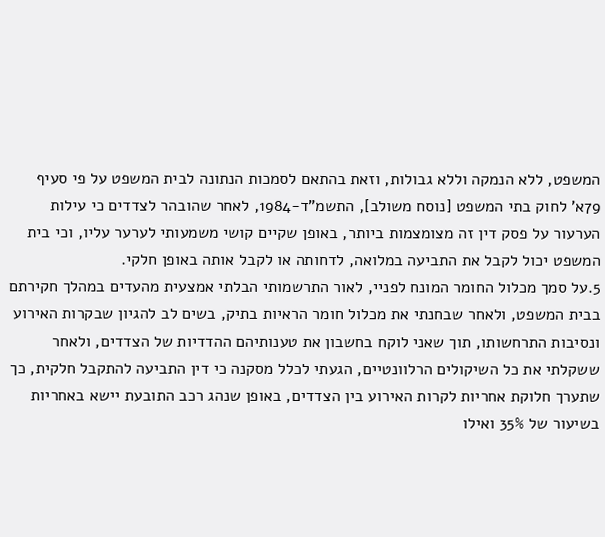המשפט, ללא הנמקה וללא גבולות, וזאת בהתאם לסמכות הנתונה לבית המשפט על פי סעיף 79א' לחוק בתי המשפט [נוסח משולב], התשמ"ד-1984, לאחר שהובהר לצדדים כי עילות הערעור על פסק דין זה מצומצמות ביותר, באופן שקיים קושי משמעותי לערער עליו, וכי בית המשפט יכול לקבל את התביעה במלואה, לדחותה או לקבל אותה באופן חלקי.
5.על סמך מכלול החומר המונח לפניי, לאור התרשמותי הבלתי אמצעית מהעדים במהלך חקירתם בבית המשפט, ולאחר שבחנתי את מכלול חומר הראיות בתיק, בשים לב להגיון שבקרות האירוע ונסיבות התרחשותו, תוך שאני לוקח בחשבון את טענותיהם ההדדיות של הצדדים, ולאחר ששקלתי את כל השיקולים הרלוונטיים, הגעתי לכלל מסקנה כי דין התביעה להתקבל חלקית, כך שתערך חלוקת אחריות לקרות האירוע בין הצדדים, באופן שנהג רכב התובעת יישא באחריות בשיעור של 35% ואילו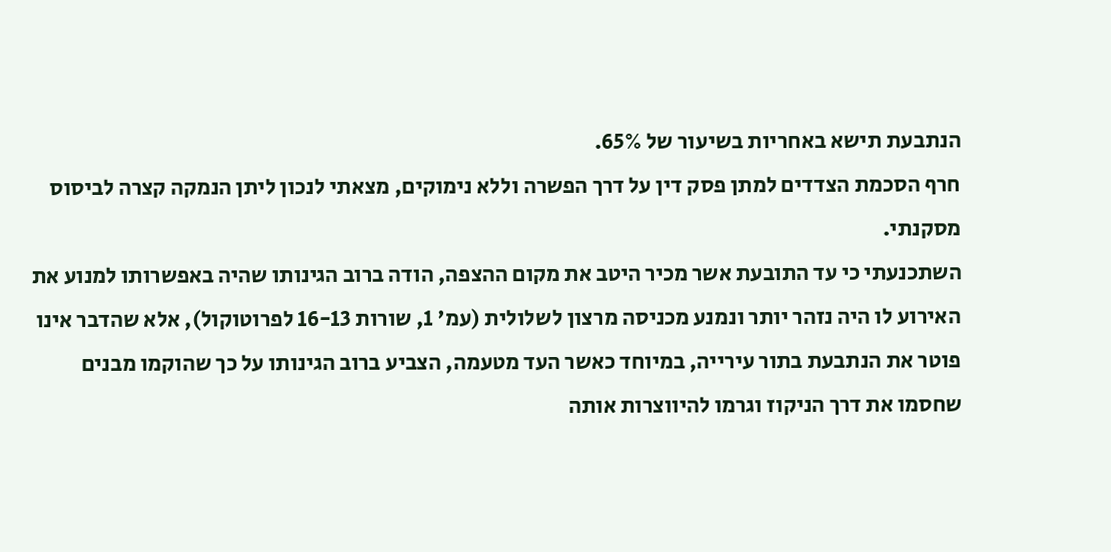הנתבעת תישא באחריות בשיעור של 65%.
חרף הסכמת הצדדים למתן פסק דין על דרך הפשרה וללא נימוקים, מצאתי לנכון ליתן הנמקה קצרה לביסוס מסקנתי.
השתכנעתי כי עד התובעת אשר מכיר היטב את מקום ההצפה, הודה ברוב הגינותו שהיה באפשרותו למנוע את האירוע לו היה נזהר יותר ונמנע מכניסה מרצון לשלולית (עמ' 1, שורות 16-13 לפרוטוקול), אלא שהדבר אינו פוטר את הנתבעת בתור עירייה, במיוחד כאשר העד מטעמה, הצביע ברוב הגינותו על כך שהוקמו מבנים שחסמו את דרך הניקוז וגרמו להיווצרות אותה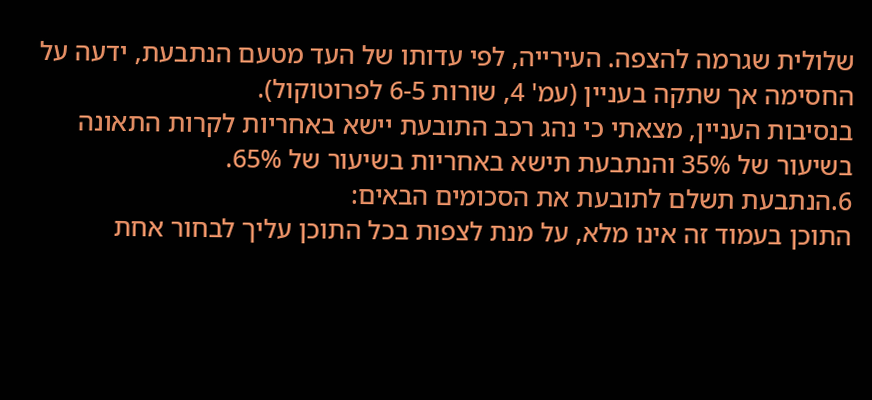שלולית שגרמה להצפה. העירייה, לפי עדותו של העד מטעם הנתבעת, ידעה על החסימה אך שתקה בעניין (עמ' 4, שורות 6-5 לפרוטוקול).
בנסיבות העניין, מצאתי כי נהג רכב התובעת יישא באחריות לקרות התאונה בשיעור של 35% והנתבעת תישא באחריות בשיעור של 65%.
6.הנתבעת תשלם לתובעת את הסכומים הבאים:
התוכן בעמוד זה אינו מלא, על מנת לצפות בכל התוכן עליך לבחור אחת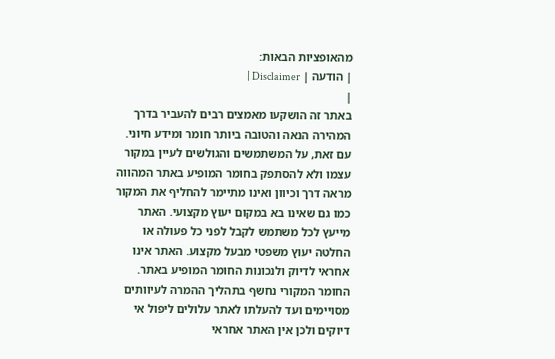מהאופציות הבאות:
| הודעה | Disclaimer |
|
באתר זה הושקעו מאמצים רבים להעביר בדרך המהירה הנאה והטובה ביותר חומר ומידע חיוני. עם זאת, על המשתמשים והגולשים לעיין במקור עצמו ולא להסתפק בחומר המופיע באתר המהווה מראה דרך וכיוון ואינו מתיימר להחליף את המקור כמו גם שאינו בא במקום יעוץ מקצועי. האתר מייעץ לכל משתמש לקבל לפני כל פעולה או החלטה יעוץ משפטי מבעל מקצוע. האתר אינו אחראי לדיוק ולנכונות החומר המופיע באתר. החומר המקורי נחשף בתהליך ההמרה לעיוותים מסויימים ועד להעלתו לאתר עלולים ליפול אי דיוקים ולכן אין האתר אחראי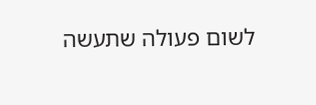לשום פעולה שתעשה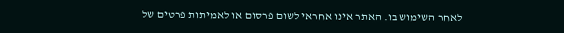לאחר השימוש בו. האתר אינו אחראי לשום פרסום או לאמיתות פרטים של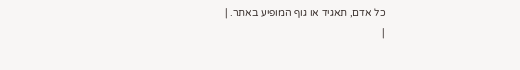כל אדם, תאגיד או גוף המופיע באתר. |
|